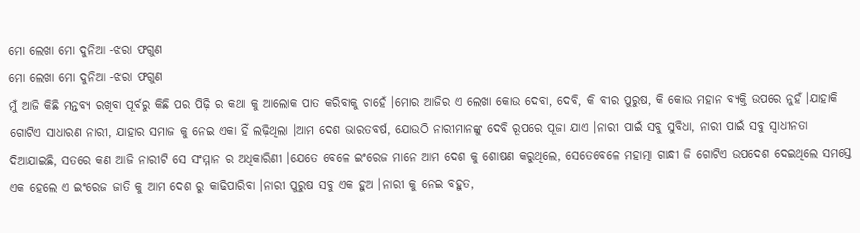ମୋ ଲେଖା ମୋ ଦୁନିଆ -ଝରା ଫଗୁଣ
ମୋ ଲେଖା ମୋ ଦୁନିଆ -ଝରା ଫଗୁଣ
ମୁଁ ଆଜି କିଛି ମନ୍ତବ୍ୟ ରଖିବା ପୂର୍ବରୁ କିଛି ପର ପିଢ଼ି ର କଥା କୁ ଆଲୋକ ପାତ କରିବାକୁ ଚାହେଁ ।ମୋର ଆଜିର ଏ ଲେଖା କୋଉ ଦେବା, ଦେବି, କି ବୀର ପୁରୁଷ, କି କୋଉ ମହାନ ବ୍ୟକ୍ତି ଉପରେ ନୁହଁ ।ଯାହାକି ଗୋଟିଏ ସାଧାରଣ ନାରୀ, ଯାହାର ସମାଜ କୁ ନେଇ ଏକା ହିଁ ଲଢ଼ିଥିଲା ।ଆମ ଦେଶ ଭାରତବର୍ଷ, ଯୋଉଠି ନାରୀମାନଙ୍କୁ ଦେବି ରୂପରେ ପୂଜା ଯାଏ ।ନାରୀ ପାଇଁ ସବୁ ସୁବିଧା, ନାରୀ ପାଇଁ ସବୁ ସ୍ୱାଧୀନତା ଦିଆଯାଇଛି, ସତରେ କଣ ଆଜି ନାରୀଟି ସେ ସଂମ୍ମାନ ର ଅଧିକାରିଣୀ ।ଯେତେ ବେଳେ ଇଂରେଜ ମାନେ ଆମ ଦେଶ କୁ ଶୋଷଣ କରୁଥିଲେ, ସେତେବେଳେ ମହାତ୍ମା ଗାନ୍ଧୀ ଜି ଗୋଟିଏ ଉପଦେଶ ଦେଇଥିଲେ ସମସ୍ତେ ଏକ ହେଲେ ଏ ଇଂରେଜ ଜାତି କୁ ଆମ ଦେଶ ରୁ କାଢିପାରିବା ।ନାରୀ ପୁରୁଷ ସବୁ ଏକ ହୁଅ ।ନାରୀ କୁ ନେଇ ବହୁତ,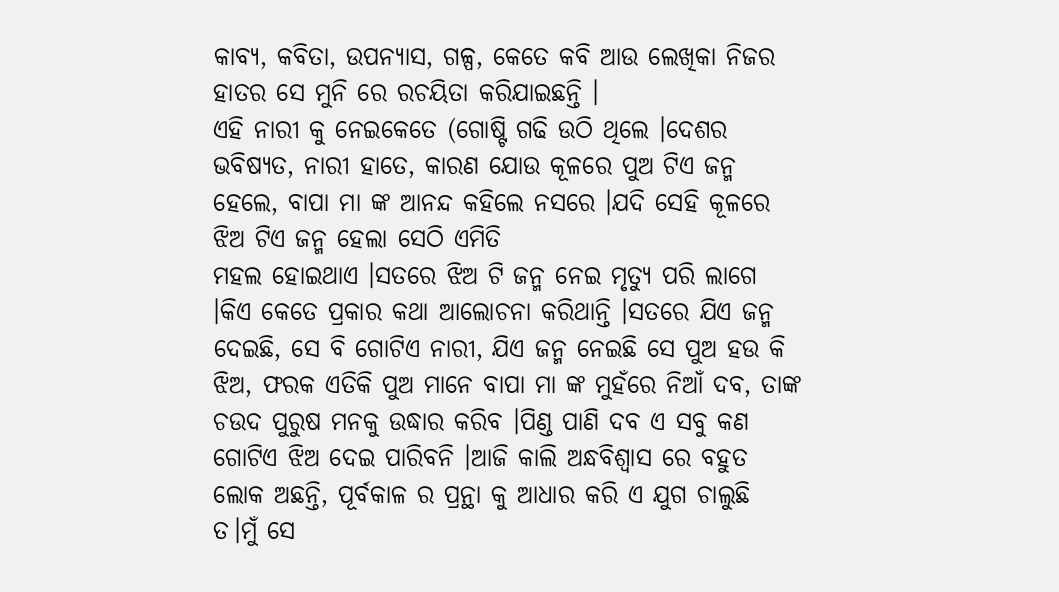କାବ୍ୟ, କବିତା, ଉପନ୍ୟାସ, ଗଳ୍ପ, କେତେ କବି ଆଉ ଲେଖିକା ନିଜର ହାତର ସେ ମୁନି ରେ ରଚୟିତା କରିଯାଇଛନ୍ତି ।
ଏହି ନାରୀ କୁ ନେଇକେତେ (ଗୋଷ୍ଟି ଗଢି ଉଠି ଥିଲେ ।ଦେଶର ଭବିଷ୍ୟତ, ନାରୀ ହାତେ, କାରଣ ଯୋଉ କୂଳରେ ପୁଅ ଟିଏ ଜନ୍ମ ହେଲେ, ବାପା ମା ଙ୍କ ଆନନ୍ଦ କହିଲେ ନସରେ ।ଯଦି ସେହି କୂଳରେ ଝିଅ ଟିଏ ଜନ୍ମ ହେଲା ସେଠି ଏମିତି
ମହଲ ହୋଇଥାଏ ।ସତରେ ଝିଅ ଟି ଜନ୍ମ ନେଇ ମୃତ୍ୟୁ ପରି ଲାଗେ ।କିଏ କେତେ ପ୍ରକାର କଥା ଆଲୋଚନା କରିଥାନ୍ତି ।ସତରେ ଯିଏ ଜନ୍ମ ଦେଇଛି, ସେ ବି ଗୋଟିଏ ନାରୀ, ଯିଏ ଜନ୍ମ ନେଇଛି ସେ ପୁଅ ହଉ କି ଝିଅ, ଫରକ ଏତିକି ପୁଅ ମାନେ ବାପା ମା ଙ୍କ ମୁହଁରେ ନିଆଁ ଦବ, ତାଙ୍କ ଚଉଦ ପୁରୁଷ ମନକୁ ଉଦ୍ଧାର କରିବ ।ପିଣ୍ଡ ପାଣି ଦବ ଏ ସବୁ କଣ ଗୋଟିଏ ଝିଅ ଦେଇ ପାରିବନି ।ଆଜି କାଲି ଅନ୍ଧବିଶ୍ୱାସ ରେ ବହୁତ ଲୋକ ଅଛନ୍ତି, ପୂର୍ବକାଳ ର ପ୍ରନ୍ଥା କୁ ଆଧାର କରି ଏ ଯୁଗ ଚାଲୁଛି ତ।ମୁଁ ସେ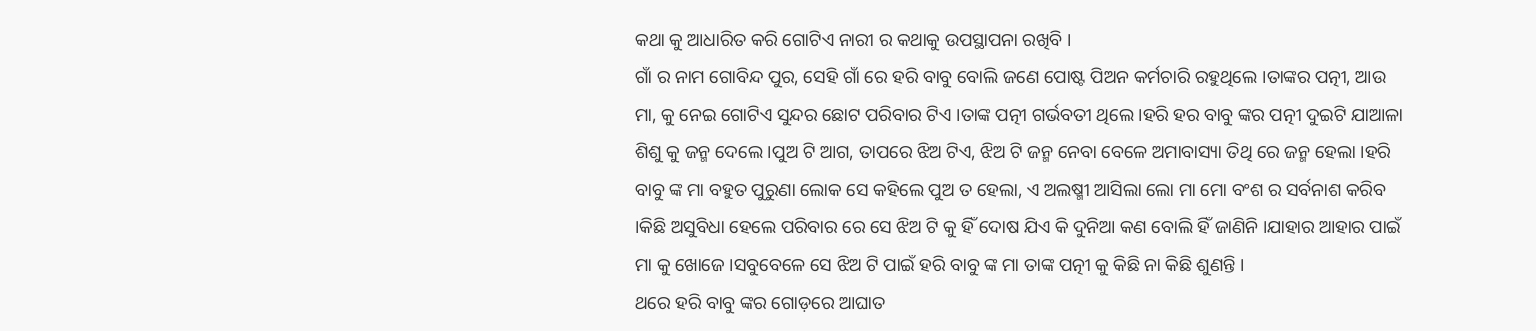କଥା କୁ ଆଧାରିତ କରି ଗୋଟିଏ ନାରୀ ର କଥାକୁ ଉପସ୍ଥାପନା ରଖିବି ।
ଗାଁ ର ନାମ ଗୋବିନ୍ଦ ପୁର, ସେହି ଗାଁ ରେ ହରି ବାବୁ ବୋଲି ଜଣେ ପୋଷ୍ଟ ପିଅନ କର୍ମଚାରି ରହୁଥିଲେ ।ତାଙ୍କର ପତ୍ନୀ, ଆଉ ମା, କୁ ନେଇ ଗୋଟିଏ ସୁନ୍ଦର ଛୋଟ ପରିବାର ଟିଏ ।ତାଙ୍କ ପତ୍ନୀ ଗର୍ଭବତୀ ଥିଲେ ।ହରି ହର ବାବୁ ଙ୍କର ପତ୍ନୀ ଦୁଇଟି ଯାଆଳା ଶିଶୁ କୁ ଜନ୍ମ ଦେଲେ ।ପୁଅ ଟି ଆଗ, ତାପରେ ଝିଅ ଟିଏ, ଝିଅ ଟି ଜନ୍ମ ନେବା ବେଳେ ଅମାବାସ୍ୟା ତିଥି ରେ ଜନ୍ମ ହେଲା ।ହରି ବାବୁ ଙ୍କ ମା ବହୁତ ପୁରୁଣା ଲୋକ ସେ କହିଲେ ପୁଅ ତ ହେଲା, ଏ ଅଲଷ୍ମୀ ଆସିଲା ଲୋ ମା ମୋ ବଂଶ ର ସର୍ବନାଶ କରିବ ।କିଛି ଅସୁବିଧା ହେଲେ ପରିବାର ରେ ସେ ଝିଅ ଟି କୁ ହିଁ ଦୋଷ ଯିଏ କି ଦୁନିଆ କଣ ବୋଲି ହିଁ ଜାଣିନି ।ଯାହାର ଆହାର ପାଇଁ ମା କୁ ଖୋଜେ ।ସବୁବେଳେ ସେ ଝିଅ ଟି ପାଇଁ ହରି ବାବୁ ଙ୍କ ମା ତାଙ୍କ ପତ୍ନୀ କୁ କିଛି ନା କିଛି ଶୁଣନ୍ତି ।
ଥରେ ହରି ବାବୁ ଙ୍କର ଗୋଡ଼ରେ ଆଘାତ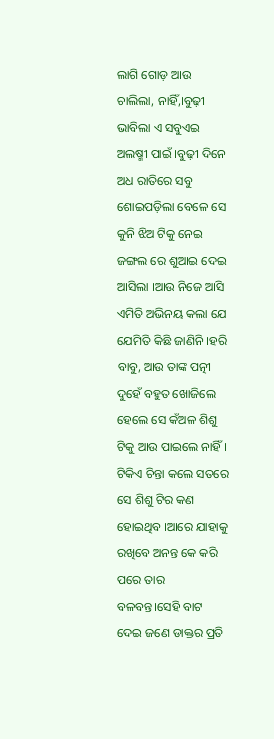ଲାଗି ଗୋଡ଼ ଆଉ ଚାଲିଲା, ନାହିଁ,।ବୁଢ଼ୀ ଭାବିଲା ଏ ସବୁଏଇ ଅଲଷ୍ମୀ ପାଇଁ ।ବୁଢ଼ୀ ଦିନେ ଅଧ ରାତିରେ ସବୁ ଶୋଇପଡ଼ିଲା ବେଳେ ସେ କୁନି ଝିଅ ଟିକୁ ନେଇ ଜଙ୍ଗଲ ରେ ଶୁଆଇ ଦେଇ ଆସିଲା ।ଆଉ ନିଜେ ଆସି ଏମିତି ଅଭିନୟ କଲା ଯେ ଯେମିତି କିଛି ଜାଣିନି ।ହରି ବାବୁ, ଆଉ ତାଙ୍କ ପତ୍ନୀ ଦୁହେଁ ବହୁତ ଖୋଜିଲେ ହେଲେ ସେ କଁଅଳ ଶିଶୁ ଟିକୁ ଆଉ ପାଇଲେ ନାହିଁ ।
ଟିକିଏ ଚିନ୍ତା କଲେ ସତରେ ସେ ଶିଶୁ ଟିର କଣ ହୋଇଥିବ ।ଆରେ ଯାହାକୁ ରଖିବେ ଅନନ୍ତ କେ କରି ପରେ ତାର ବଳବନ୍ତ।ସେହି ବାଟ ଦେଇ ଜଣେ ଡାକ୍ତର ପ୍ରତି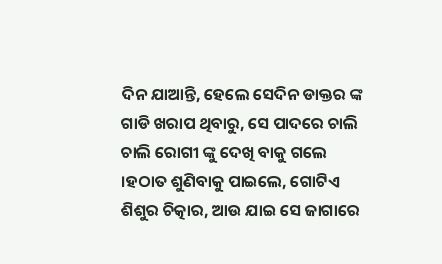ଦିନ ଯାଆନ୍ତି, ହେଲେ ସେଦିନ ଡାକ୍ତର ଙ୍କ ଗାଡି ଖରାପ ଥିବାରୁ, ସେ ପାଦରେ ଚାଲି ଚାଲି ରୋଗୀ ଙ୍କୁ ଦେଖି ବାକୁ ଗଲେ ।ହଠାତ ଶୁଣିବାକୁ ପାଇଲେ, ଗୋଟିଏ ଶିଶୁର ଚିତ୍କାର, ଆଉ ଯାଇ ସେ ଜାଗାରେ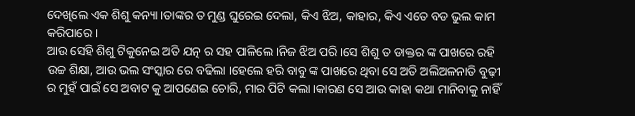ଦେଖିଲେ ଏକ ଶିଶୁ କନ୍ୟା ।ତାଙ୍କର ତ ମୁଣ୍ଡ ଘୁରେଇ ଦେଲା, କିଏ ଝିଅ, କାହାର, କିଏ ଏତେ ବଡ ଭୁଲ କାମ କରିପାରେ ।
ଆଉ ସେହି ଶିଶୁ ଟିକୁନେଇ ଅତି ଯତ୍ନ ର ସହ ପାଳିଲେ ।ନିଜ ଝିଅ ପରି ।ସେ ଶିଶୁ ତ ଡାକ୍ତର ଙ୍କ ପାଖରେ ରହି ଉଚ୍ଚ ଶିକ୍ଷା, ଆଉ ଭଲ ସଂସ୍କାର ରେ ବଢିଲା ।ହେଲେ ହରି ବାବୁ ଙ୍କ ପାଖରେ ଥିବା ସେ ଅତି ଅଲିଅଳନାତି ବୁଢ଼ୀ ର ମୁହଁ ପାଇଁ ସେ ଅବାଟ କୁ ଆପଣେଇ ଚୋରି, ମାର ପିଟି କଲା ।କାରଣ ସେ ଆଉ କାହା କଥା ମାନିବାକୁ ନାହିଁ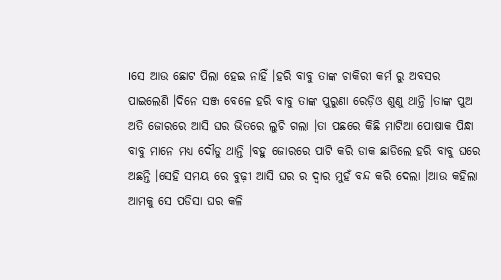।ସେ ଆଉ ଛୋଟ ପିଲା ହେଇ ନାହିଁ ।ହରି ବାବୁ ତାଙ୍କ ଚାକିରୀ କର୍ମ ରୁ ଅବସର ପାଇଲେଣି ।ଦିନେ ସଞ୍ଜ ବେଳେ ହରି ବାବୁ ତାଙ୍କ ପୁରୁଣା ରେଡ଼ିଓ ଶୁଣୁ ଥାନ୍ତି ।ତାଙ୍କ ପୁଅ ଅତି ଜୋରରେ ଆସି ଘର ଭିତରେ ଲୁଚି ଗଲା ।ତା ପଛରେ କିଛି ମାଟିଆ ପୋଷାକ ପିନ୍ଧା ବାବୁ ମାନେ ମଧ୍ୟ ଦୌଡୁ ଥାନ୍ତି ।ବହୁ ଜୋରରେ ପାଟି କରି ଡାକ ଛାଡିଲେ ହରି ବାବୁ ଘରେ ଅଛନ୍ତି ।ସେହି ସମୟ ରେ ବୁଢ଼ୀ ଆସି ଘର ର ଦ୍ୱାର ମୁହଁ ବନ୍ଦ କରି ଦେଲା ।ଆଉ କହିଲା ଆମକୁ ସେ ପଡିସା ଘର କଳି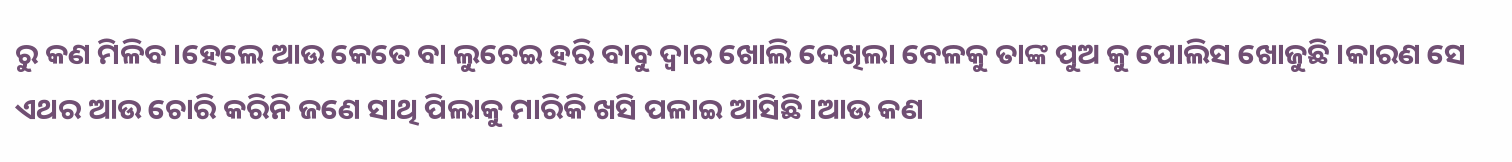ରୁ କଣ ମିଳିବ ।ହେଲେ ଆଉ କେତେ ବା ଲୁଚେଇ ହରି ବାବୁ ଦ୍ୱାର ଖୋଲି ଦେଖିଲା ବେଳକୁ ତାଙ୍କ ପୁଅ କୁ ପୋଲିସ ଖୋଜୁଛି ।କାରଣ ସେ ଏଥର ଆଉ ଚୋରି କରିନି ଜଣେ ସାଥି ପିଲାକୁ ମାରିକି ଖସି ପଳାଇ ଆସିଛି ।ଆଉ କଣ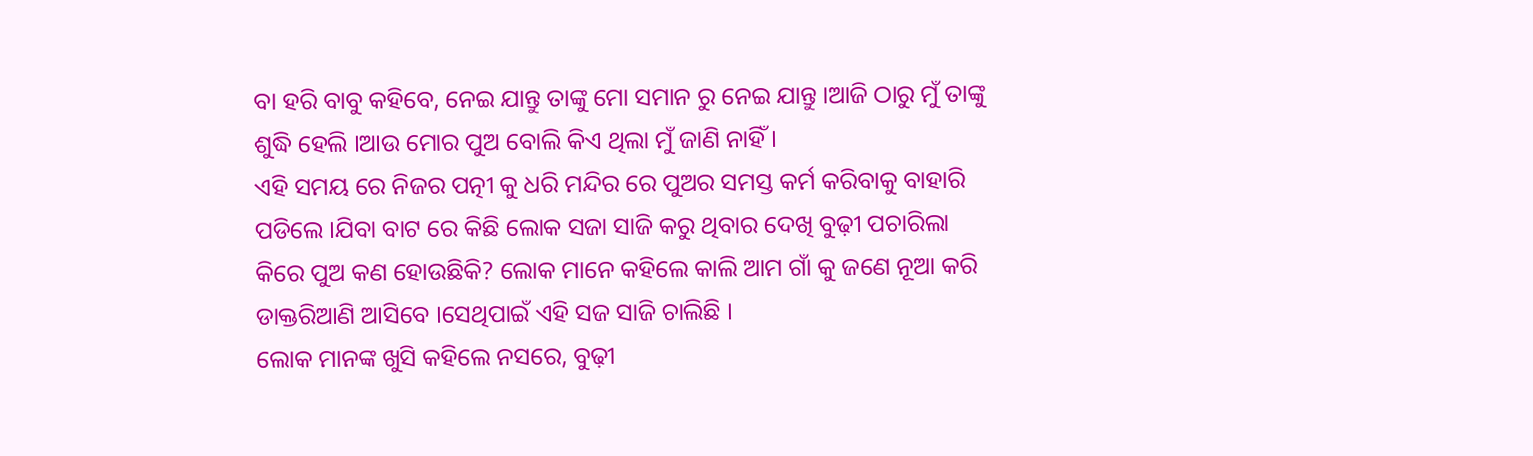ବା ହରି ବାବୁ କହିବେ, ନେଇ ଯାନ୍ତୁ ତାଙ୍କୁ ମୋ ସମାନ ରୁ ନେଇ ଯାନ୍ତୁ ।ଆଜି ଠାରୁ ମୁଁ ତାଙ୍କୁ ଶୁଦ୍ଧି ହେଲି ।ଆଉ ମୋର ପୁଅ ବୋଲି କିଏ ଥିଲା ମୁଁ ଜାଣି ନାହିଁ ।
ଏହି ସମୟ ରେ ନିଜର ପତ୍ନୀ କୁ ଧରି ମନ୍ଦିର ରେ ପୁଅର ସମସ୍ତ କର୍ମ କରିବାକୁ ବାହାରି ପଡିଲେ ।ଯିବା ବାଟ ରେ କିଛି ଲୋକ ସଜା ସାଜି କରୁ ଥିବାର ଦେଖି ବୁଢ଼ୀ ପଚାରିଲା କିରେ ପୁଅ କଣ ହୋଉଛିକି? ଲୋକ ମାନେ କହିଲେ କାଲି ଆମ ଗାଁ କୁ ଜଣେ ନୂଆ କରି ଡାକ୍ତରିଆଣି ଆସିବେ ।ସେଥିପାଇଁ ଏହି ସଜ ସାଜି ଚାଲିଛି ।
ଲୋକ ମାନଙ୍କ ଖୁସି କହିଲେ ନସରେ, ବୁଢ଼ୀ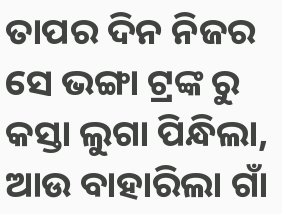ତାପର ଦିନ ନିଜର ସେ ଭଙ୍ଗା ଟ୍ରଙ୍କ ରୁ କସ୍ତା ଲୁଗା ପିନ୍ଧିଲା, ଆଉ ବାହାରିଲା ଗାଁ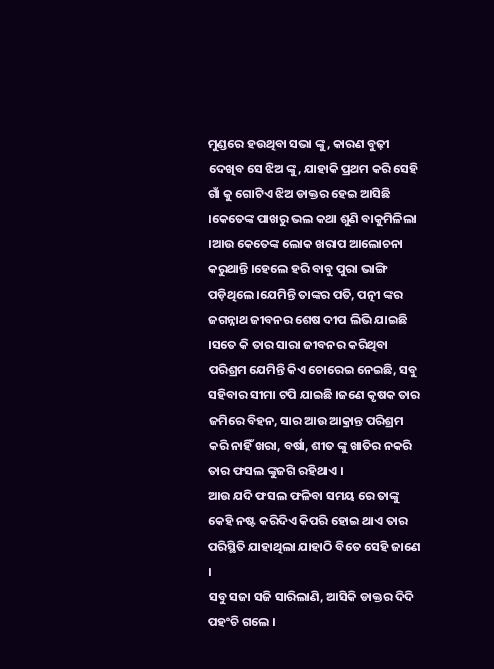ମୁଣ୍ଡରେ ହଉଥିବା ସଭା ଙ୍କୁ, କାରଣ ବୁଢ଼ୀ ଦେଖିବ ସେ ଝିଅ ଙ୍କୁ, ଯାହାକି ପ୍ରଥମ କରି ସେହି ଗାଁ କୁ ଗୋଟିଏ ଝିଅ ଡାକ୍ତର ହେଇ ଆସିଛି ।କେତେଙ୍କ ପାଖରୁ ଭଲ କଥା ଶୁଣି ବାକୁମିଳିଲା ।ଆଉ କେତେଙ୍କ ଲୋକ ଖରାପ ଆଲୋଚନା କରୁଥାନ୍ତି ।ହେଲେ ହରି ବାବୁ ପୁରା ଭାଙ୍ଗି ପଡ଼ିଥିଲେ ।ଯେମିନ୍ତି ତାଙ୍କର ପତି, ପତ୍ନୀ ଙ୍କର ଜଗନ୍ନାଥ ଜୀବନର ଶେଷ ଦୀପ ଲିଭି ଯାଇଛି ।ସତେ କି ତାର ସାରା ଜୀବନର କରିଥିବା ପରିଶ୍ରମ ଯେମିନ୍ତି କିଏ ଚୋରେଇ ନେଇଛି, ସବୁ ସହିବାର ସୀମା ଟପି ଯାଇଛି ।ଜଣେ କୃଷକ ତାର ଜମିରେ ବିହନ, ସାର ଆଉ ଆକ୍ରାନ୍ତ ପରିଶ୍ରମ କରି ନାହିଁ ଖରା, ବର୍ଷା, ଶୀତ ଙ୍କୁ ଖାତିର ନକରି ତାର ଫସଲ ଙ୍କୁଜଗି ରହିଥାଏ ।
ଆଉ ଯଦି ଫସଲ ଫଳିବା ସମୟ ରେ ତାଙ୍କୁ କେହି ନଷ୍ଟ କରିଦିଏ କିପରି ହୋଇ ଥାଏ ତାର ପରିସ୍ଥିତି ଯାହାଥିଲା ଯାହାଠି ବିତେ ସେହି ଜାଣେ ।
ସବୁ ସଜା ସଜି ସାରିଲାଣି, ଆସିକି ଡାକ୍ତର ଦିଦି ପହଂଚି ଗଲେ ।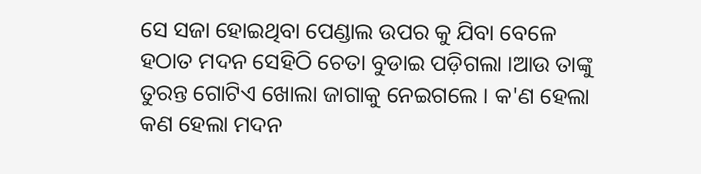ସେ ସଜା ହୋଇଥିବା ପେଣ୍ଡାଲ ଉପର କୁ ଯିବା ବେଳେ ହଠାତ ମଦନ ସେହିଠି ଚେତା ବୁଡାଇ ପଡ଼ିଗଲା ।ଆଉ ତାଙ୍କୁ ତୁରନ୍ତ ଗୋଟିଏ ଖୋଲା ଜାଗାକୁ ନେଇଗଲେ । କ'ଣ ହେଲା କଣ ହେଲା ମଦନ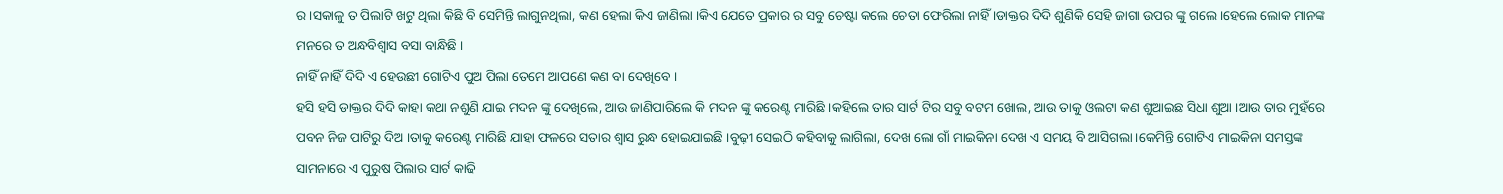ର ।ସକାଳୁ ତ ପିଲାଟି ଖଟୁ ଥିଲା କିଛି ବି ସେମିନ୍ତି ଲାଗୁନଥିଲା, କଣ ହେଲା କିଏ ଜାଣିଲା ।କିଏ ଯେତେ ପ୍ରକାର ର ସବୁ ଚେଷ୍ଟା କଲେ ଚେତା ଫେରିଲା ନାହିଁ ।ଡାକ୍ତର ଦିଦି ଶୁଣିକି ସେହି ଜାଗା ଉପର ଙ୍କୁ ଗଲେ ।ହେଲେ ଲୋକ ମାନଙ୍କ ମନରେ ତ ଅନ୍ଧବିଶ୍ୱାସ ବସା ବାନ୍ଧିଛି ।
ନାହିଁ ନାହିଁ ଦିଦି ଏ ହେଉଛୀ ଗୋଟିଏ ପୁଅ ପିଲା ତେମେ ଆପଣେ କଣ ବା ଦେଖିବେ ।
ହସି ହସି ଡାକ୍ତର ଦିଦି କାହା କଥା ନଶୁଣି ଯାଇ ମଦନ ଙ୍କୁ ଦେଖିଲେ, ଆଉ ଜାଣିପାରିଲେ କି ମଦନ ଙ୍କୁ କରେଣ୍ଟ ମାରିଛି ।କହିଲେ ତାର ସାର୍ଟ ଟିର ସବୁ ବଟମ ଖୋଲ, ଆଉ ତାକୁ ଓଲଟା କଣ ଶୁଆଇଛ ସିଧା ଶୁଆ ।ଆଉ ତାର ମୁହଁରେ ପବନ ନିଜ ପାଟିରୁ ଦିଅ ।ତାକୁ କରେଣ୍ଟ ମାରିଛି ଯାହା ଫଳରେ ସତାର ଶ୍ୱାସ ରୁନ୍ଧ ହୋଇଯାଇଛି ।ବୁଢ଼ୀ ସେଇଠି କହିବାକୁ ଲାଗିଲା, ଦେଖ ଲୋ ଗାଁ ମାଇକିନା ଦେଖ ଏ ସମୟ ବି ଆସିଗଲା ।କେମିନ୍ତି ଗୋଟିଏ ମାଇକିନା ସମସ୍ତଙ୍କ ସାମନାରେ ଏ ପୁରୁଷ ପିଲାର ସାର୍ଟ କାଢି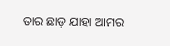ତାର ଛାଡ଼ ଯାହା ଆମର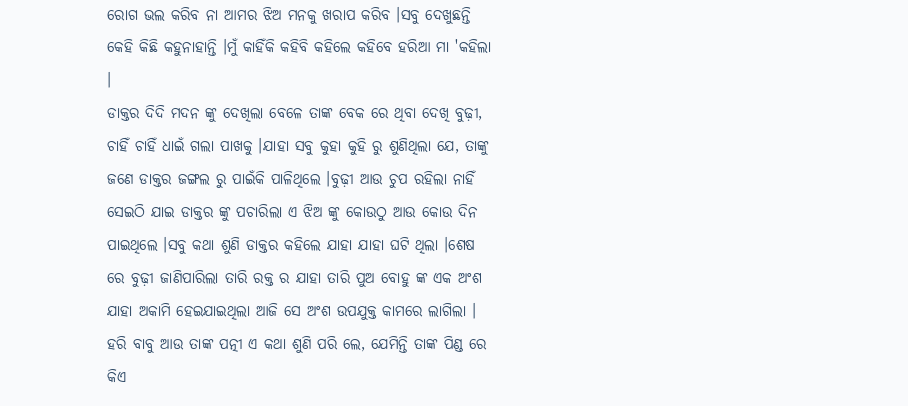ରୋଗ ଭଲ କରିବ ନା ଆମର ଝିଅ ମନକୁ ଖରାପ କରିବ ।ସବୁ ଦେଖୁଛନ୍ତି କେହି କିଛି କହୁନାହାନ୍ତି ।ମୁଁ କାହିଁକି କହିବି କହିଲେ କହିବେ ହରିଆ ମା 'କହିଲା ।
ଡାକ୍ତର ଦିଦି ମଦନ ଙ୍କୁ ଦେଖିଲା ବେଳେ ତାଙ୍କ ବେକ ରେ ଥିବା ଦେଖି ବୁଢ଼ୀ, ଚାହିଁ ଚାହିଁ ଧାଇଁ ଗଲା ପାଖକୁ ।ଯାହା ସବୁ କୁହା କୁହି ରୁ ଶୁଣିଥିଲା ଯେ, ତାଙ୍କୁ ଜଣେ ଡାକ୍ତର ଜଙ୍ଗଲ ରୁ ପାଇଁକି ପାଳିଥିଲେ ।ବୁଢ଼ୀ ଆଉ ଚୁପ ରହିଲା ନାହିଁ ସେଇଠି ଯାଇ ଡାକ୍ତର ଙ୍କୁ ପଚାରିଲା ଏ ଝିଅ ଙ୍କୁ କୋଉଠୁ ଆଉ କୋଉ ଦିନ ପାଇଥିଲେ ।ସବୁ କଥା ଶୁଣି ଡାକ୍ତର କହିଲେ ଯାହା ଯାହା ଘଟି ଥିଲା ।ଶେଷ ରେ ବୁଢ଼ୀ ଜାଣିପାରିଲା ତାରି ରକ୍ତ ର ଯାହା ତାରି ପୁଅ ବୋହୁ ଙ୍କ ଏକ ଅଂଶ ଯାହା ଅକାମି ହେଇଯାଇଥିଲା ଆଜି ସେ ଅଂଶ ଉପଯୁକ୍ତ କାମରେ ଲାଗିଲା ।
ହରି ବାବୁ ଆଉ ତାଙ୍କ ପତ୍ନୀ ଏ କଥା ଶୁଣି ପରି ଲେ, ଯେମିନ୍ତି ତାଙ୍କ ପିଣ୍ଡ ରେ କିଏ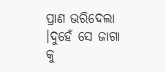ପ୍ରାଣ ଭରିଦେଲା ।ଦୁହେଁ ସେ ଜାଗା କୁ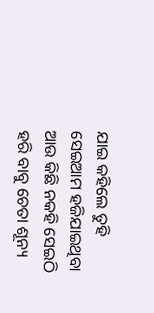ଯାଇ କହିଲେ ତୁହି ସେଇଆମ ହଜିଯାଇଥିବା ଆଉ କିଛି ନକହି ସେଇଠି ହରି ବାବୁ ଚେତା ଶୂନ୍ୟ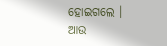ହୋଇଗଲେ ।
ଆଉ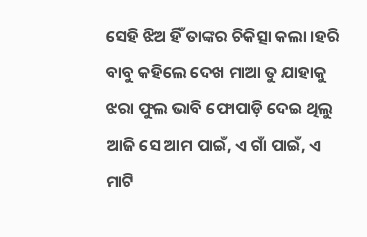ସେହି ଝିଅ ହିଁ ତାଙ୍କର ଚିକିତ୍ସା କଲା ।ହରି ବାବୁ କହିଲେ ଦେଖ ମାଆ ତୁ ଯାହାକୁ ଝରା ଫୁଲ ଭାବି ଫୋପାଡ଼ି ଦେଇ ଥିଲୁ ଆଜି ସେ ଆମ ପାଇଁ, ଏ ଗାଁ ପାଇଁ, ଏ ମାଟି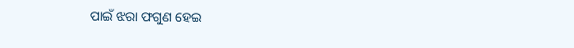ପାଇଁ ଝରା ଫଗୁଣ ହେଇ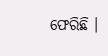ଫେରିଛି ।